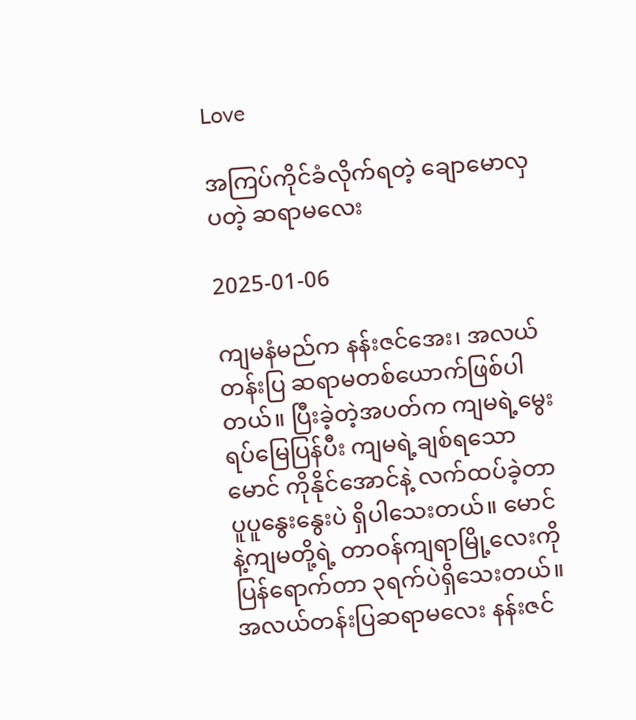Love

အကြပ်ကိုင်ခံလိုက်ရတဲ့ ချောမောလှပတဲ့ ဆရာမလေး

2025-01-06

ကျမနံမည်က နန်းဇင်အေး၊ အလယ်တန်းပြ ဆရာမတစ်ယောက်ဖြစ်ပါတယ်။ ပြီးခဲ့တဲ့အပတ်က ကျမရဲ့မွေးရပ်မြေပြန်ပီး ကျမရဲ့ချစ်ရသောမောင် ကိုနိုင်အောင်နဲ့ လက်ထပ်ခဲ့တာ ပူပူနွေးနွေးပဲ ရှိပါသေးတယ်။ မောင်နဲ့ကျမတို့ရဲ့ တာဝန်ကျရာမြို့လေးကို ပြန်ရောက်တာ ၃ရက်ပဲရှိသေးတယ်။ အလယ်တန်းပြဆရာမလေး နန်းဇင်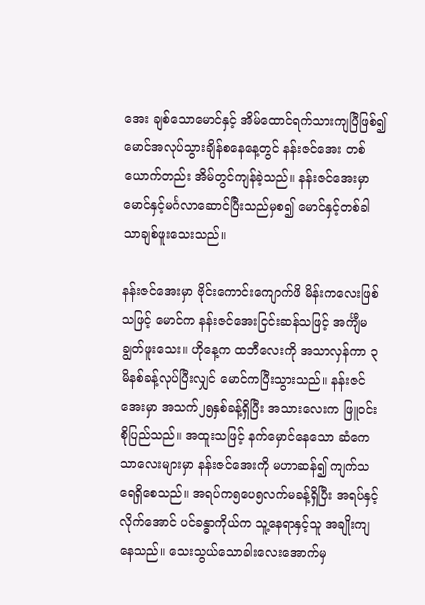အေး ချစ်သောမောင်နှင့် အိမ်ထောင်ရက်သားကျပြီဖြစ်၍ မောင်အလုပ်သွားချိန်စနေနေ့တွင် နန်းဇင်အေး တစ်ယောက်တည်း အိမ်တွင်ကျန်ခဲ့သည်။ နန်းဇင်အေးမှာ မောင်နှင့်မင်္ဂလာဆောင်ပြီးသည်မှစ၍ မောင်နှင့်တစ်ခါသာချစ်ဖူးသေးသည်။

နန်းဇင်အေးမှာ ဗိုင်းကောင်းကျောက်ဖိ မိန်းကလေးဖြစ်သဖြင့် မောင်က နန်းဇင်အေးငြင်းဆန်သဖြင့် အင်္ကျီမချွတ်ဖူးသေး။ ဟိုနေ့က ထဘီလေးကို အသာလှန်ကာ ၃မိနစ်ခန့်လုပ်ပြီးလျှင် မောင်ကပြီးသွားသည်။ နန်းဇင်အေးမှာ အသက်၂၅နှစ်ခန့်ရှိပြီး အသားလေးက ဖြူဝင်းစိုပြည်သည်။ အထူးသဖြင့် နက်မှောင်နေသော ဆံကေသာလေးများမှာ နန်းဇင်အေးကို မဟာဆန်၍ ကျက်သရေရှိစေသည်။ အရပ်က၅ပေ၅လက်မခန့်ရှိပြီး အရပ်နှင့်လိုက်အောင် ပင်ခန္ဓာကိုယ်က သူ့နေရာနှင့်သူ အချိုးကျနေသည်။ သေးသွယ်သောခါးလေးအောက်မှ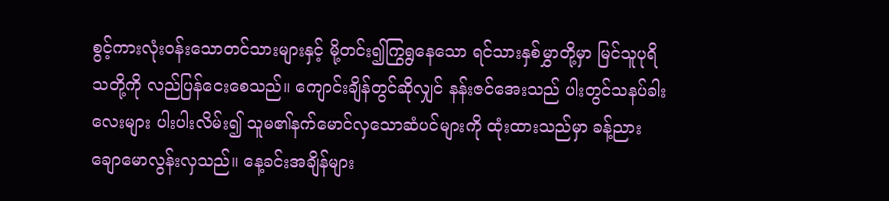စွင့်ကားလုံးဝန်းသောတင်သားများနှင့် မို့တင်း၍ကြွရွနေသော ရင်သားနှစ်မွှာတို့မှာ မြင်သူပုရိသတို့ကို လည်ပြန်ငေးစေသည်။ ကျောင်းချိန်တွင်ဆိုလျှင် နန်းဇင်အေးသည် ပါးတွင်သနပ်ခါးလေးများ ပါးပါးလိမ်း၍ သူမ၏နက်မောင်လှသောဆံပင်များကို ထုံးထားသည်မှာ ခန့်ညားချောမောလွန်းလှသည်။ နေ့ခင်းအချိန်များ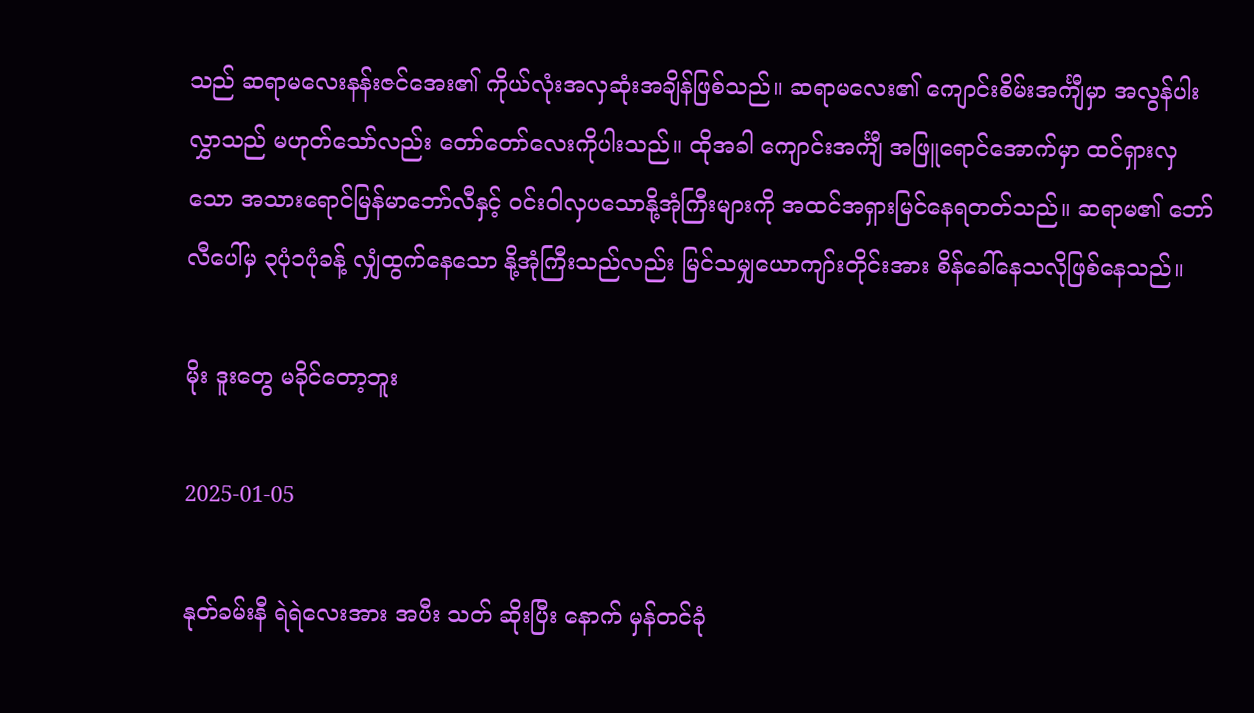သည် ဆရာမလေးနန်းဇင်အေး၏ ကိုယ်လုံးအလှဆုံးအချိန်ဖြစ်သည်။ ဆရာမလေး၏ ကျောင်းစိမ်းအင်္ကျီမှာ အလွန်ပါးလွှာသည် မဟုတ်သော်လည်း တော်တော်လေးကိုပါးသည်။ ထိုအခါ ကျောင်းအင်္ကျီ အဖြူရောင်အောက်မှာ ထင်ရှားလှသော အသားရောင်မြန်မာဘော်လီနှင့် ဝင်းဝါလှပသောနို့အုံကြီးများကို အထင်အရှားမြင်နေရတတ်သည်။ ဆရာမ၏ ဘော်လီပေါ်မှ ၃ပုံ၁ပုံခန့် လျှံထွက်နေသော နို့အုံကြီးသည်လည်း မြင်သမျှယောကျာ်းတိုင်းအား စိန်ခေါ်နေသလိုဖြစ်နေသည်။

မိုး ဒူးတွေ မခိုင်တော့ဘူး

2025-01-05

နုတ်ခမ်းနီ ရဲရဲလေးအား အပီး သတ် ဆိုးပြီး နောက် မှန်တင်ခုံ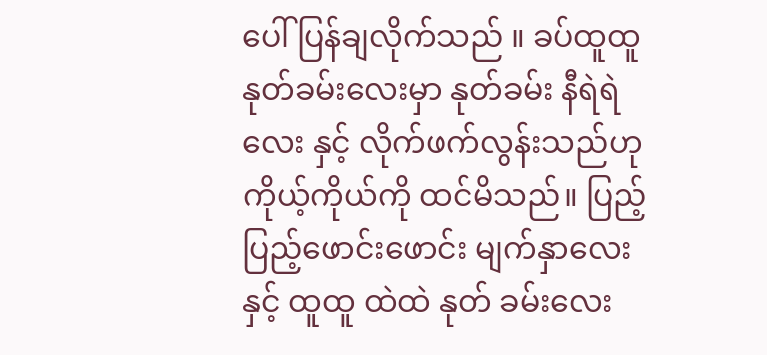ပေါ် ပြန်ချလိုက်သည် ။ ခပ်ထူထူ နုတ်ခမ်းလေးမှာ နုတ်ခမ်း နီရဲရဲ လေး နှင့် လိုက်ဖက်လွန်းသည်ဟု ကိုယ့်ကိုယ်ကို ထင်မိသည်။ ပြည့်ပြည့်ဖောင်းဖောင်း မျက်နှာလေး နှင့် ထူထူ ထဲထဲ နုတ် ခမ်းလေး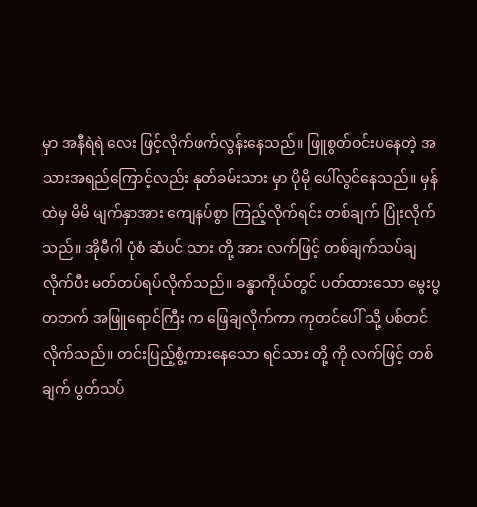မှာ အနီရဲရဲ လေး ဖြင့်လိုက်ဖက်လွန်းနေသည်။ ဖြူစွတ်ဝင်းပနေတဲ့ အသားအရည်ကြောင့်လည်း နုတ်ခမ်းသား မှာ ပိုမို ပေါ်လွင်နေသည်။ မှန်ထဲမှ မိမိ မျက်နှာအား ကျေနပ်စွာ ကြည့်လိုက်ရင်း တစ်ချက် ပြုံးလိုက်သည်။ အိုမီဂါ ပုံစံ ဆံပင် သား တို့ အား လက်ဖြင့် တစ်ချက်သပ်ချလိုက်ပီး မတ်တပ်ရပ်လိုက်သည်။ ခန္ဓာကိုယ်တွင် ပတ်ထားသော မွေးပွ တဘက် အဖြူရောင်ကြီး က ဖြေချလိုက်ကာ ကုတင်ပေါ် သို့ ပစ်တင်လိုက်သည်။ တင်းပြည့်စွံ့ကားနေသော ရင်သား တို့ ကို လက်ဖြင့် တစ် ချက် ပွတ်သပ်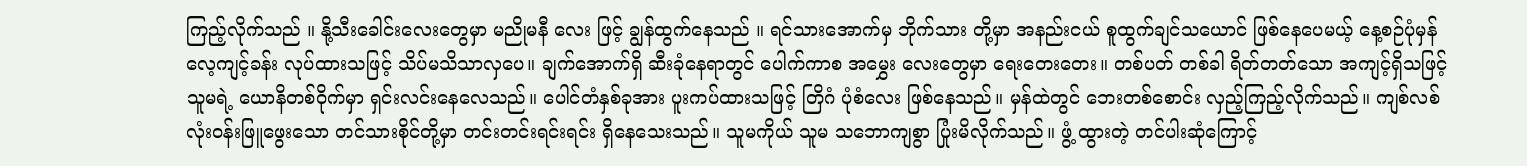ကြည့်လိုက်သည် ။ နို့သီးခေါင်းလေးတွေမှာ မညိုမနီ လေး ဖြင့် ချွန်ထွက်နေသည် ။ ရင်သားအောက်မှ ဘိုက်သား တို့မှာ အနည်းငယ် စူထွက်ချင်သယောင် ဖြစ်နေပေမယ့် နေ့စဉ်ပုံမှန် လေ့ကျင့်ခန်း လုပ်ထားသဖြင့် သိပ်မသိသာလှပေ။ ချက်အောက်ရှိ ဆီးခုံနေရာတွင် ပေါက်ကာစ အမွှေး လေးတွေမှာ ရေးတေးတေး။ တစ်ပတ် တစ်ခါ ရိတ်တတ်သော အကျင့်ရှိသဖြင့် သူမရဲ့ ယောနိတစ်ဝိုက်မှာ ရှင်းလင်းနေလေသည်။ ပေါင်တံနှစ်ခုအား ပူးကပ်ထားသဖြင့် တြိဂံ ပုံစံလေး ဖြစ်နေသည်။ မှန်ထဲတွင် ဘေးတစ်စောင်း လှည့်ကြည့်လိုက်သည်။ ကျစ်လစ် လုံးဝန်းဖြူဖွေးသော တင်သားစိုင်တို့မှာ တင်းတင်းရင်းရင်း ရှိနေသေးသည်။ သူမကိုယ် သူမ သဘောကျစွာ ပြုံးမိလိုက်သည်။ ဖွံ့ ထွားတဲ့ တင်ပါးဆုံကြောင့်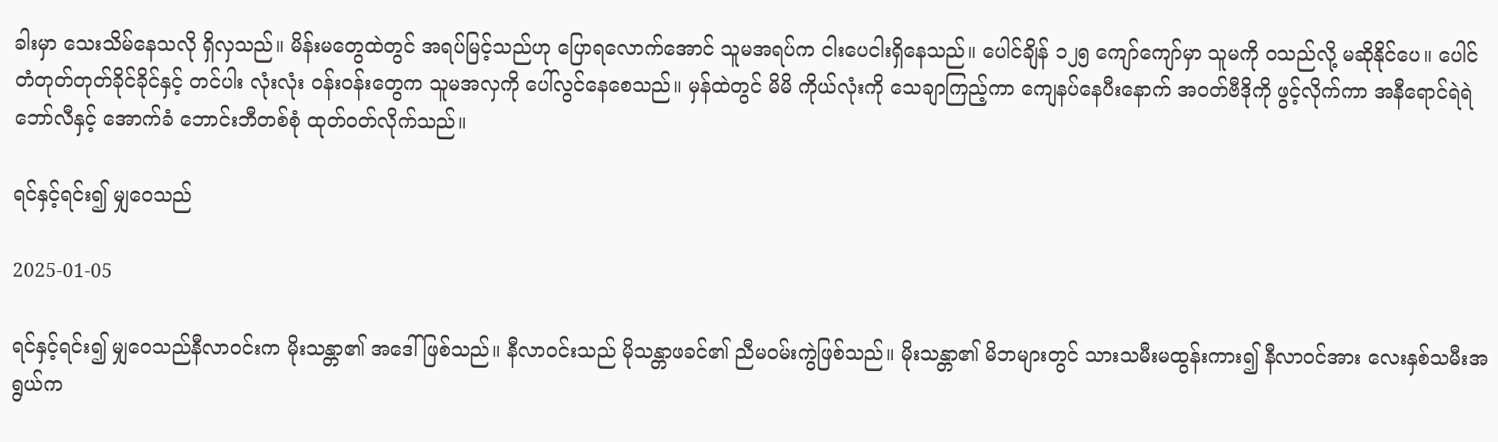ခါးမှာ သေးသိမ်နေသလို ရှိလှသည်။ မိန်းမတွေထဲတွင် အရပ်မြင့်သည်ဟု ပြောရလောက်အောင် သူမအရပ်က ငါးပေငါးရှိနေသည်။ ပေါင်ချိန် ၁၂၅ ကျော်ကျော်မှာ သူမကို ဝသည်လို့ မဆိုနိုင်ပေ။ ပေါင်တံတုတ်တုတ်ခိုင်ခိုင်နှင့် တင်ပါး လုံးလုံး ဝန်းဝန်းတွေက သူမအလှကို ပေါ်လွင်နေစေသည်။ မှန်ထဲတွင် မိမိ ကိုယ်လုံးကို သေချာကြည့်ကာ ကျေနပ်နေပီးနောက် အဝတ်ဗီဒိုကို ဖွင့်လိုက်ကာ အနီရောင်ရဲရဲ ဘော်လီနှင့် အောက်ခံ ဘောင်းဘီတစ်စုံ ထုတ်ဝတ်လိုက်သည်။

ရင်နှင့်ရင်း၍ မျှဝေသည်

2025-01-05

ရင်နှင့်ရင်း၍ မျှဝေသည်နီလာဝင်းက မိုးသန္တာ၏ အဒေါ်ဖြစ်သည်။ နီလာဝင်းသည် မိုသန္တာဖခင်၏ ညီမဝမ်းကွဲဖြစ်သည်။ မိုးသန္တာ၏ မိဘများတွင် သားသမီးမထွန်းကား၍ နီလာဝင်အား လေးနှစ်သမီးအရွယ်က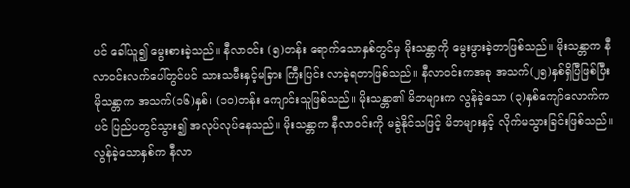ပင် ခေါ်ယူ၍ မွေးစားခဲ့သည်။ နီလာဝင်း (၅)တန်း ရောက်သောနှစ်တွင်မှ မိုးသန္တာကို မွေးဖွားခဲ့တာဖြစ်သည်။ မိုးသန္တာက နီလာဝင်းလက်ပေါ်တွင်ပင် သားသမီးနှင့်မခြား ကြီးပြင်း လာခဲ့ရတာဖြစ်သည်။ နီလာဝင်းကအခု အသက်(၂၅)နှစ်ရှိပြီဖြစ်ပြီး မိုသန္တာက အသက်(၁၆)နှစ်၊ (၁၀)တန်း ကျောင်းသူဖြစ်သည်။ မိုးသန္တာ၏ မိဘများက လွန်ခဲ့သော (၃)နှစ်ကျော်လောက်ကပင် ပြည်ပတွင်သွား၍ အလုပ်လုပ်နေသည်။ မိုးသန္တာက နီလာဝင်းကို မခွဲနိုင်သဖြင့် မိဘများနှင့် လိုက်မသွားခြင်းဖြစ်သည်။ လွန်ခဲ့သောနှစ်က နီလာ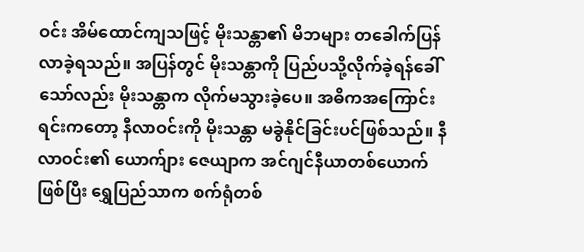ဝင်း အိမ်ထောင်ကျသဖြင့် မိုးသန္တာ၏ မိဘများ တခေါက်ပြန်လာခဲ့ရသည်။ အပြန်တွင် မိုးသန္တာကို ပြည်ပသို့လိုက်ခဲ့ရန်ခေါ်သော်လည်း မိုးသန္တာက လိုက်မသွားခဲ့ပေ။ အဓိကအကြောင်းရင်းကတော့ နီလာဝင်းကို မိုးသန္တာ မခွဲနိုင်ခြင်းပင်ဖြစ်သည်။ နီလာဝင်း၏ ယောက်ျား ဇေယျာက အင်ဂျင်နီယာတစ်ယောက်ဖြစ်ပြီး ရွှေပြည်သာက စက်ရုံတစ်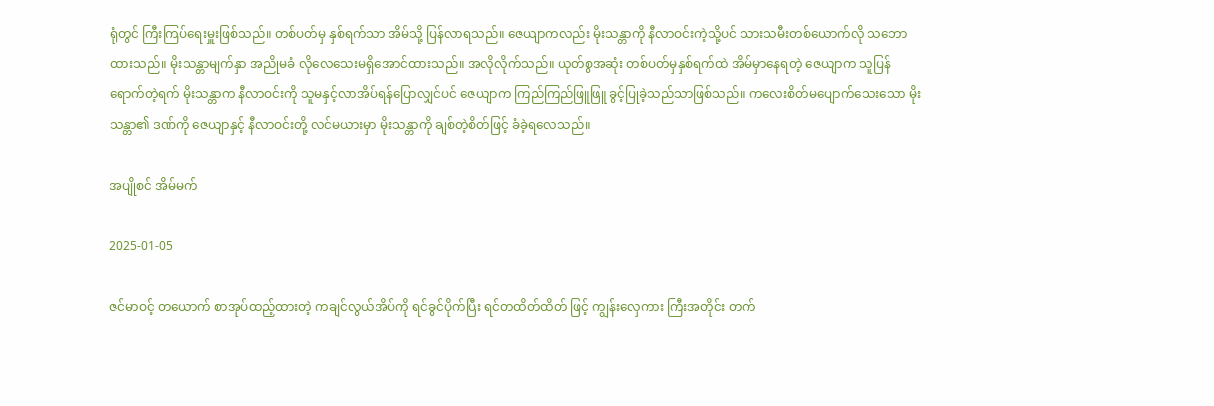ရုံတွင် ကြီးကြပ်ရေးမှူးဖြစ်သည်။ တစ်ပတ်မှ နှစ်ရက်သာ အိမ်သို့ ပြန်လာရသည်။ ဇေယျာကလည်း မိုးသန္တာကို နီလာဝင်းကဲ့သို့ပင် သားသမီးတစ်ယောက်လို သဘောထားသည်။ မိုးသန္တာမျက်နှာ အညိုမခံ လိုလေသေးမရှိအောင်ထားသည်။ အလိုလိုက်သည်။ ယုတ်စွအဆုံး တစ်ပတ်မှနှစ်ရက်ထဲ အိမ်မှာနေရတဲ့ ဇေယျာက သူပြန်ရောက်တဲ့ရက် မိုးသန္တာက နီလာဝင်းကို သူမနှင့်လာအိပ်ရန်ပြောလျှင်ပင် ဇေယျာက ကြည်ကြည်ဖြူဖြူ ခွင့်ပြုခဲ့သည်သာဖြစ်သည်။ ကလေးစိတ်မပျောက်သေးသော မိုးသန္တာ၏ ဒဏ်ကို ဇေယျာနှင့် နီလာဝင်းတို့ လင်မယားမှာ မိုးသန္တာကို ချစ်တဲ့စိတ်ဖြင့် ခံခဲ့ရလေသည်။

အပျိုစင် အိမ်မက်

2025-01-05

ဇင်မာဝင့် တယောက် စာအုပ်ထည့်ထားတဲ့ ကချင်လွယ်အိပ်ကို ရင်ခွင်ပိုက်ပြီး ရင်တထိတ်ထိတ် ဖြင့် ကျွန်းလှေကား ကြီးအတိုင်း တက်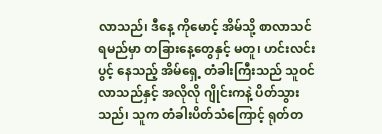လာသည်၊ ဒီနေ့ ကိုမောင့် အိမ်သို့ စာလာသင်ရမည်မှာ တခြားနေ့တွေနှင့် မတူ၊ ဟင်းလင်းပွင့် နေသည့် အိမ်ရှေ့ တံခါးကြီးသည် သူဝင်လာသည်နှင့် အလိုလို ဂျိုင်းကနဲ့ ပိတ်သွားသည်၊ သူက တံခါးပိတ်သံကြောင့် ရုတ်တ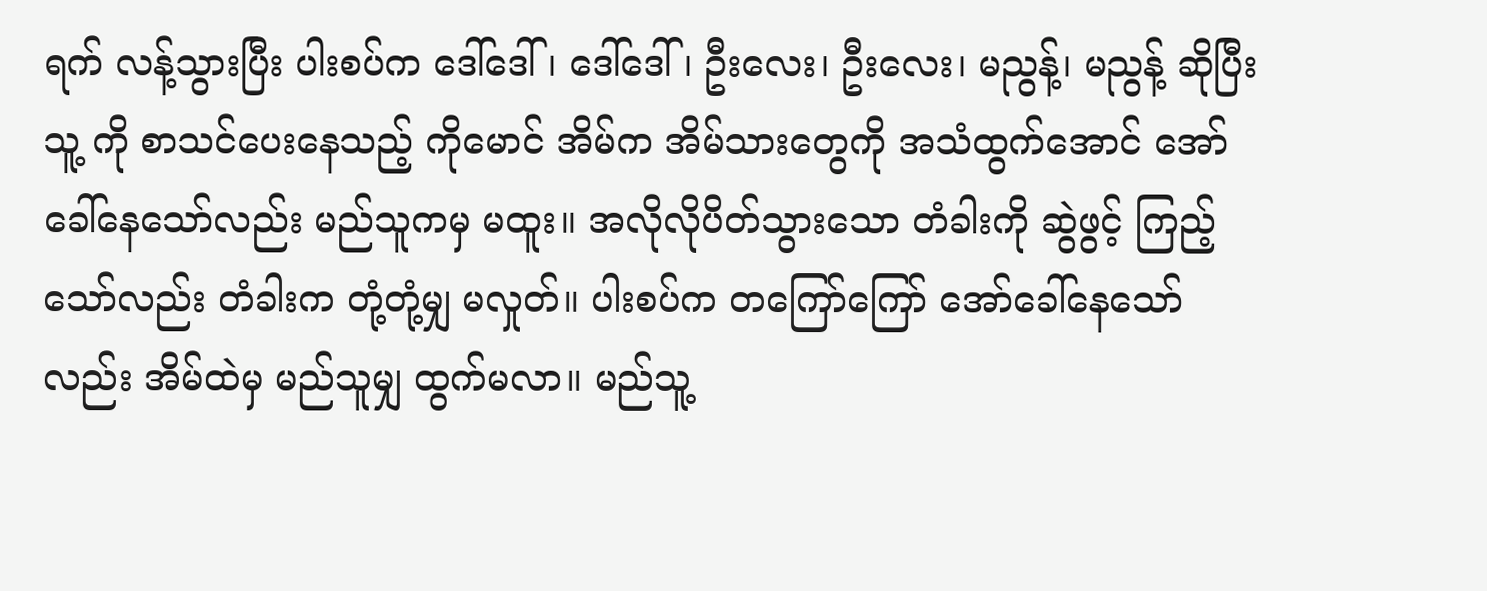ရက် လန့်သွားပြီး ပါးစပ်က ဒေါ်ဒေါ်၊ ဒေါ်ဒေါ်၊ ဦးလေး၊ ဦးလေး၊ မညွန့်၊ မညွန့် ဆိုပြီး သူ့ ကို စာသင်ပေးနေသည့် ကိုမောင် အိမ်က အိမ်သားတွေကို အသံထွက်အောင် အော်ခေါ်နေသော်လည်း မည်သူကမှ မထူး။ အလိုလိုပိတ်သွားသော တံခါးကို ဆွဲဖွင့် ကြည့်သော်လည်း တံခါးက တုံ့တုံ့မျှ မလှုတ်။ ပါးစပ်က တကြော်ကြော် အော်ခေါ်နေသော်လည်း အိမ်ထဲမှ မည်သူမျှ ထွက်မလာ။ မည်သူ့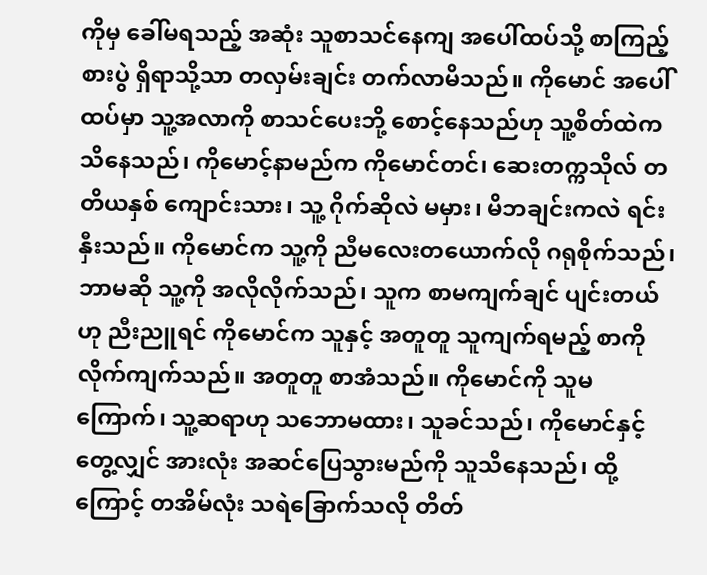ကိုမှ ခေါ်မရသည့် အဆုံး သူစာသင်နေကျ အပေါ်ထပ်သို့ စာကြည့်စားပွဲ ရှိရာသို့သာ တလှမ်းချင်း တက်လာမိသည်။ ကိုမောင် အပေါ်ထပ်မှာ သူ့အလာကို စာသင်ပေးဘို့ စောင့်နေသည်ဟု သူ့စိတ်ထဲက သိနေသည်၊ ကိုမောင့်နာမည်က ကိုမောင်တင်၊ ဆေးတက္ကသိုလ် တတိယနှစ် ကျောင်းသား၊ သူ့ ဂိုက်ဆိုလဲ မမှား၊ မိဘချင်းကလဲ ရင်းနှီးသည်။ ကိုမောင်က သူ့ကို ညီမလေးတယောက်လို ဂရုစိုက်သည်၊ ဘာမဆို သူ့ကို အလိုလိုက်သည်၊ သူက စာမကျက်ချင် ပျင်းတယ် ဟု ညီးညူရင် ကိုမောင်က သူနှင့် အတူတူ သူကျက်ရမည့် စာကို လိုက်ကျက်သည်။ အတူတူ စာအံသည်။ ကိုမောင်ကို သူမကြောက်၊ သူ့ဆရာဟု သဘောမထား၊ သူခင်သည်၊ ကိုမောင်နှင့် တွေ့လျှင် အားလုံး အဆင်ပြေသွားမည်ကို သူသိနေသည်၊ ထို့ကြောင့် တအိမ်လုံး သရဲခြောက်သလို တိတ်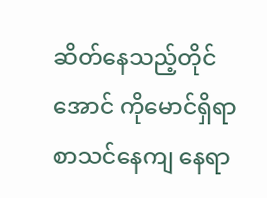ဆိတ်နေသည့်တိုင်အောင် ကိုမောင်ရှိရာ စာသင်နေကျ နေရာ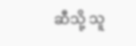ဆီသို့ သူ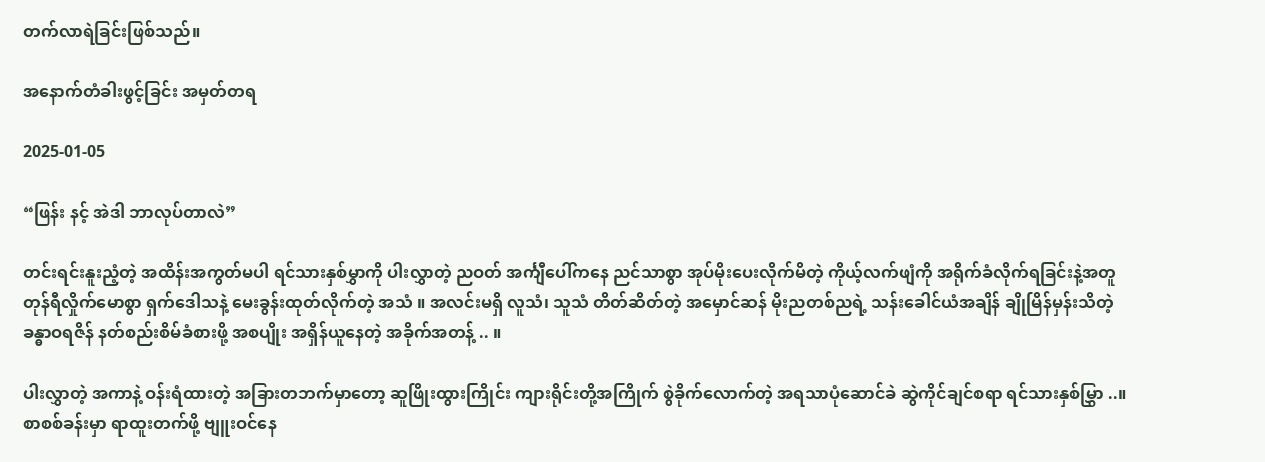တက်လာရဲခြင်းဖြစ်သည်။

အနောက်တံခါးဖွင့်ခြင်း အမှတ်တရ

2025-01-05

“ဖြန်း နင့် အဲဒါ ဘာလုပ်တာလဲ”

တင်းရင်းနူးညံ့တဲ့ အထိန်းအကွတ်မပါ ရင်သားနှစ်မွှာကို ပါးလွှာတဲ့ ညဝတ် အင်္ကျီပေါ်ကနေ ညင်သာစွာ အုပ်မိုးပေးလိုက်မိတဲ့ ကိုယ့်လက်ဖျံကို အရိုက်ခံလိုက်ရခြင်းနဲ့အတူ တုန်ရီလှိုက်မောစွာ ရှက်ဒေါသနဲ့ မေးခွန်းထုတ်လိုက်တဲ့ အသံ ။ အလင်းမရှိ လူသံ၊ သူသံ တိတ်ဆိတ်တဲ့ အမှောင်ဆန် မိုးညတစ်ညရဲ့ သန်းခေါင်ယံအချိန် ချိုမြိန်မှန်းသိတဲ့ ခန္ဓာဝရဇိန် နတ်စည်းစိမ်ခံစားဖို့ အစပျိုး အရှိန်ယူနေတဲ့ အခိုက်အတန့် .. ။

ပါးလွှာတဲ့ အကာနဲ့ ဝန်းရံထားတဲ့ အခြားတဘက်မှာတော့ ဆူဖြိုးထွားကြိုင်း ကျားရိုင်းတို့အကြိုက် စွဲခိုက်လောက်တဲ့ အရသာပုံဆောင်ခဲ ဆွဲကိုင်ချင်စရာ ရင်သားနှစ်မြွှာ ..။ စာစစ်ခန်းမှာ ရာထူးတက်ဖို့ ဗျူးဝင်နေ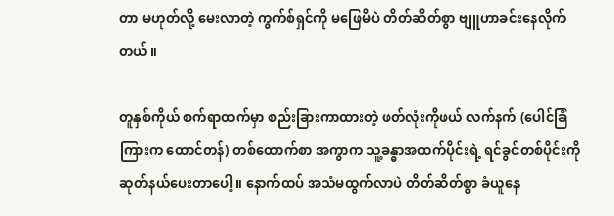တာ မဟုတ်လို့ မေးလာတဲ့ ကွက်စ်ရှင်ကို မဖြေမိပဲ တိတ်ဆိတ်စွာ ဗျူဟာခင်းနေလိုက်တယ်။

တူနှစ်ကိုယ် စက်ရာထက်မှာ စည်းခြားကာထားတဲ့ ဖတ်လုံးကိုဖယ် လက်နက် (ပေါင်ခြံကြားက ထောင်တန်) တစ်ထောက်စာ အကွာက သူ့ခန္ဓာအထက်ပိုင်းရဲ့ ရင်ခွင်တစ်ပိုင်းကို ဆုတ်နယ်ပေးတာပေါ့။ နောက်ထပ် အသံမထွက်လာပဲ တိတ်ဆိတ်စွာ ခံယူနေ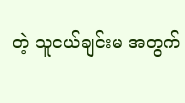တဲ့ သူငယ်ချင်းမ အတွက်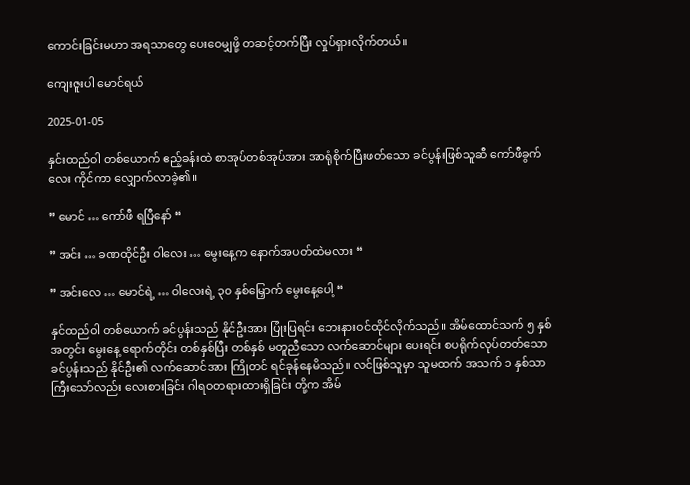ကောင်းခြင်းမဟာ အရသာတွေ ပေးဝေမျှဖို့ တဆင့်တက်ပြီး လှုပ်ရှားလိုက်တယ်။

ကျေးဇူးပါ မောင်ရယ်

2025-01-05

နှင်းထည်ဝါ တစ်ယောက် ဧည့်ခန်းထဲ စာအုပ်တစ်အုပ်အား အာရုံစိုက်ပြီးဖတ်သော ခင်ပွန်းဖြစ်သူဆီ ကော်ဖီခွက်လေး ကိုင်ကာ လျှောက်လာခဲ့၏။

” မောင် … ကော်ဖီ ရပြီနော် “

” အင်း … ခဏထိုင်ဦး ဝါလေး … မွေးနေ့က နောက်အပတ်ထဲမလား “

” အင်းလေ … မောင်ရဲ့ … ဝါလေးရဲ့ ၃၀ နှစ်မြှောက် မွေးနေ့ပေါ့ “

နှင်ထည်ဝါ တစ်ယောက် ခင်ပွန်းသည် နိုင်ဦးအား ပြုံးပြရင်း ဘေးနားဝင်ထိုင်လိုက်သည်။ အိမ်ထောင်သက် ၅ နှစ်အတွင်း မွေးနေ့ ရောက်တိုင်း တစ်နှစ်ပြီး တစ်နှစ် မတူညီသော လက်ဆောင်များ ပေးရင်း စပရိုက်လုပ်တတ်သော ခင်ပွန်းသည် နိုင်ဦး၏ လက်ဆောင်အား ကြိုတင် ရင်ခုန်နေမိသည်။ လင်ဖြစ်သူမှာ သူမထက် အသက် ၁ နှစ်သာ ကြီးသော်လည်း လေးစားခြင်း ဂါရဝတရားထားရှိခြင်း တို့က အိမ်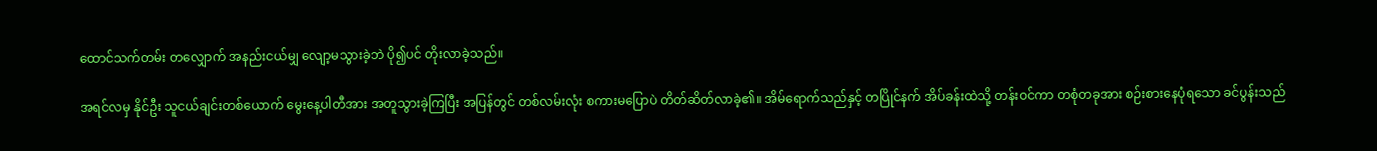ထောင်သက်တမ်း တလျှောက် အနည်းငယ်မျှ လျော့မသွားခဲ့ဘဲ ပို၍ပင် တိုးလာခဲ့သည်။

အရင်လမှ နိုင်ဦး သူငယ်ချင်းတစ်ယောက် မွေးနေ့ပါတီအား အတူသွားခဲ့ကြပြီး အပြန်တွင် တစ်လမ်းလုံး စကားမပြောပဲ တိတ်ဆိတ်လာခဲ့၏။ အိမ်ရောက်သည်နှင့် တပြိုင်နက် အိပ်ခန်းထဲသို့ တန်းဝင်ကာ တစုံတခုအား စဉ်းစားနေပုံရသော ခင်ပွန်းသည်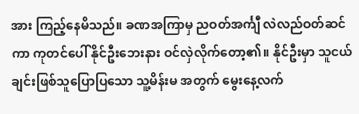အား ကြည့်နေမိသည်။ ခဏအကြာမှ ညဝတ်အင်္ကျီ လဲလည်ဝတ်ဆင်ကာ ကုတင်ပေါ် နိုင်ဦးဘေးနား ဝင်လှဲလိုက်တော့၏။ နိုင်ဦးမှာ သူငယ်ချင်းဖြစ်သူပြောပြသော သူ့မိန်းမ အတွက် မွေးနေ့လက်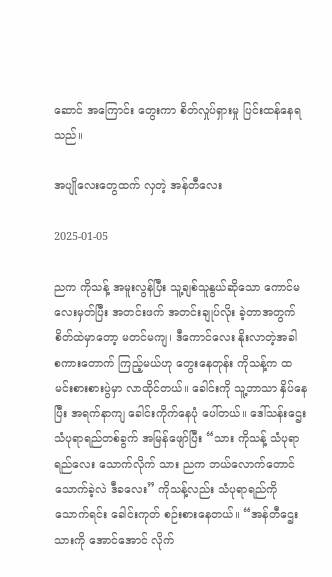ဆောင် အကြောင်း တွေးကာ စိတ်လှုပ်ရှားမှု ပြင်းထန်နေရသည်။

အပျိုလေးတွေထက် လှတဲ့ အန်တီလေး

2025-01-05

ညက ကိုသန့် အမူးလွန်ပြီး သူ့ချစ်သူနွယ်ဆိုသော ကောင်မလေးမှတ်ပြီး အတင်းဖက် အတင်းချုပ်လိုး ခဲ့တာအတွက် စိတ်ထဲမှာတော့ မတင်မကျ၊ ဒီကောင်လေး နိုးလာတဲ့အခါ စကားတောက် ကြည့်မယ်ဟု တွေးနေတုန်း ကိုသန့်က ထမင်းစားစားပွဲမှာ လာထိုင်တယ်။ ခေါင်းကို သူ့ဘာသာ နှိပ်နေပြီး အရက်နာကျ ခေါင်းကိုက်နေပုံ ပေါ်တယ်။ ဒေါ်သန်းဌေး သံပုရာရည်တစ်ခွက် အမြန်ဖျော်ပြီး “သား ကိုသန့် သံပုရာရည်လေး သောက်လိုက် သား ညက ဘယ်လောက်တောင် သောက်ခဲ့လဲ ဒီခလေး” ကိုသန့်လည်း သံပုရာရည်ကို သောက်ရင်း ခေါင်းကုတ် စဉ်းစားနေတယ်။ “အန်တီဌေး သားကို အောင်အောင် လိုက်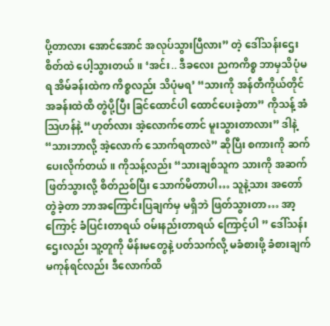ပို့တာလား အောင်အောင် အလုပ်သွားပြီလား” တဲ့ ဒေါ်သန်းဌေး စိတ်ထဲ ပေါ့သွားတယ်။ ‘အင်း.. ဒီခလေး ညကကိစ္စ ဘာမှသိပုံမရ အိမ်ခန်းထဲက ကိစ္စလည်း သိပုံမရ’ “သားကို အန်တီကိုယ်တိုင် အခန်းထဲထိ တွဲပို့ပြီး ခြင်ထောင်ပါ ထောင်ပေးခဲ့တာ” ကိုသန့် အံသြဟန်နဲ့ “ဟုတ်လား အဲ့လောက်တောင် မူးသွားတာလား” ဒါနဲ့ “သားဘာလို့ အဲ့လောက် သောက်ရတာလဲ” ဆိုပြီး စကားကို ဆက်ပေးလိုက်တယ်။ ကိုသန့်လည်း “သားချစ်သူက သားကို အဆက်ဖြတ်သွားလို့ စိတ်ညစ်ပြီး သောက်မိတာပါ… သူနဲ့သား အတော်တွဲခဲ့တာ ဘာအကြောင်းပြချက်မှ မရှိဘဲ ဖြတ်သွားတာ… အာ့ကြောင့် ခံပြင်းတာရယ် ဝမ်းနည်းတာရယ် ကြောင့်ပါ ” ဒေါ်သန်းဌေးလည်း သူ့တူကို မိန်းမတွေနဲ့ ပတ်သက်လို့ မခံစားဖို့ ခံစားချက် မကုန်ရင်လည်း ဒီလောက်ထိ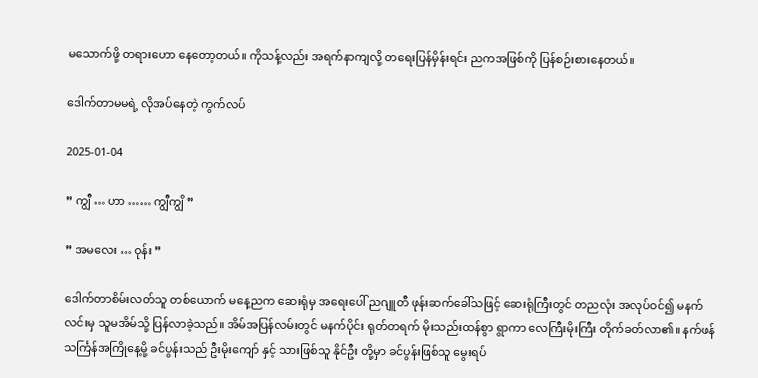မသောက်ဖို့ တရားဟော နေတော့တယ်။ ကိုသန့်လည်း အရက်နာကျလို့ တရေးပြန်မှိန်းရင်း ညကအဖြစ်ကို ပြန်စဉ်းစားနေတယ်။

ဒေါက်တာမမရဲ့ လိုအပ်နေတဲ့ ကွက်လပ်

2025-01-04

” ကျွီ … ဟာ …… ကျွီကျွိ ”

” အမလေး … ဝုန်း ”

ဒေါက်တာစိမ်းလတ်သူ တစ်ယောက် မနေ့ညက ဆေးရုံမှ အရေးပေါ် ညဂျူတီ ဖုန်းဆက်ခေါ်သဖြင့် ဆေးရုံကြီးတွင် တညလုံး အလုပ်ဝင်၍ မနက်လင်းမှ သူမအိမ်သို့ ပြန်လာခဲ့သည်။ အိမ်အပြန်လမ်းတွင် မနက်ပိုင်း ရုတ်တရက် မိုးသည်းထန်စွာ ရွာကာ လေကြီးမိုးကြီး တိုက်ခတ်လာ၏။ နက်ဖန်သင်္ကြန်အကြိုနေ့မို့ ခင်ပွန်းသည် ဦးမိုးကျော် နှင့် သားဖြစ်သူ နိုင်ဦး တို့မှာ ခင်ပွန်းဖြစ်သူ မွေးရပ်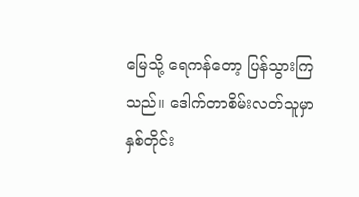မြေသို့ ရေကန်တော့ ပြန်သွားကြသည်။ ဒေါက်တာစိမ်းလတ်သူမှာ နှစ်တိုင်း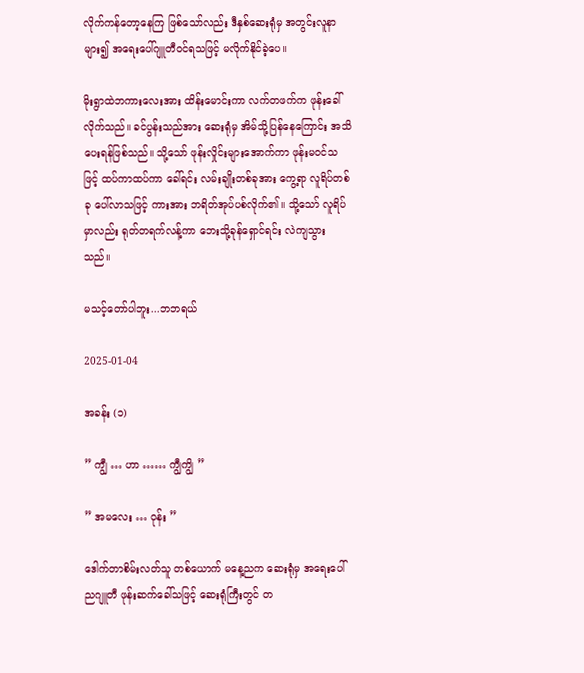လိုက်ကန်တော့နေကြ ဖြစ်သော်လည်း ဒီနှစ်ဆေးရုံမှ အတွင်းလူနာ များ၍ အရေးပေါ်ဂျူတီဝင်ရသဖြင့် မလိုက်နိုင်ခဲ့ပေ။

မိုးရွာထဲဘကားလေးအား ထိန်းမောင်းကာ လက်တဖက်က ဖုန်းခေါ်လိုက်သည်။ ခင်ပွန်းသည်အား ဆေးရုံမှ အိမ်သို့ပြန်နေကြောင်း အသိပေးရန်ဖြစ်သည်။ သို့သော် ဖုန်းလှိုင်းများအောက်ကာ ဖုန်းမဝင်သဖြင့် ထပ်ကာထပ်ကာ ခေါ်ရင်း လမ်းချိုးတစ်ခုအား ကွေ့ရာ လူရိပ်တစ်ခု ပေါ်လာသဖြင့် ကားအား ဘရိတ်အုပ်ပစ်လိုက်၏။ သို့သော် လူရိပ်မှာလည်း ရုတ်တရက်လန့်ကာ ဘေးသို့ခုန်ရှောင်ရင်း လဲကျသွားသည်။

မသင့်တော်ပါဘူး...ဘဘရယ်

2025-01-04

အခန်း (၁)

” ကျွီ … ဟာ …… ကျွီကျွိ ”

” အမလေး … ဝုန်း ”

ဒေါက်တာစိမ်းလတ်သူ တစ်ယောက် မနေ့ညက ဆေးရုံမှ အရေးပေါ် ညဂျူတီ ဖုန်းဆက်ခေါ်သဖြင့် ဆေးရုံကြီးတွင် တ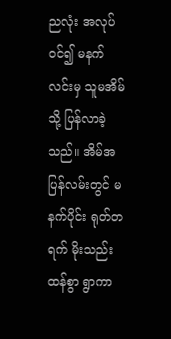ညလုံး အလုပ်ဝင်၍ မနက်လင်းမှ သူမအိမ်သို့ ပြန်လာခဲ့သည်။ အိမ်အပြန်လမ်းတွင် မနက်ပိုင်း ရုတ်တရက် မိုးသည်းထန်စွာ ရွာကာ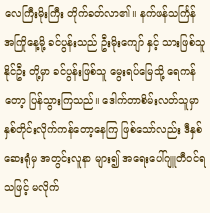လေကြီးမိုးကြီး တိုက်ခတ်လာ၏။ နက်ဖန်သင်္ကြန်အကြိုနေ့မို့ ခင်ပွန်းသည် ဦးမိုးကျော် နှင့် သားဖြစ်သူ နိုင်ဦး တို့မှာ ခင်ပွန်းဖြစ်သူ မွေးရပ်မြေသို့ ရေကန်တော့ ပြန်သွားကြသည်။ ဒေါက်တာစိမ်းလတ်သူမှာ နှစ်တိုင်းလိုက်ကန်တော့နေကြ ဖြစ်သော်လည်း ဒီနှစ်ဆေးရုံမှ အတွင်းလူနာ များ၍ အရေးပေါ်ဂျူတီဝင်ရသဖြင့် မလိုက်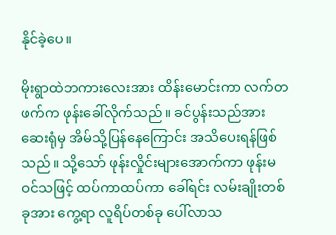နိုင်ခဲ့ပေ။

မိုးရွာထဲဘကားလေးအား ထိန်းမောင်းကာ လက်တဖက်က ဖုန်းခေါ်လိုက်သည်။ ခင်ပွန်းသည်အား ဆေးရုံမှ အိမ်သို့ပြန်နေကြောင်း အသိပေးရန်ဖြစ်သည်။ သို့သော် ဖုန်းလှိုင်းများအောက်ကာ ဖုန်းမဝင်သဖြင့် ထပ်ကာထပ်ကာ ခေါ်ရင်း လမ်းချိုးတစ်ခုအား ကွေ့ရာ လူရိပ်တစ်ခု ပေါ်လာသ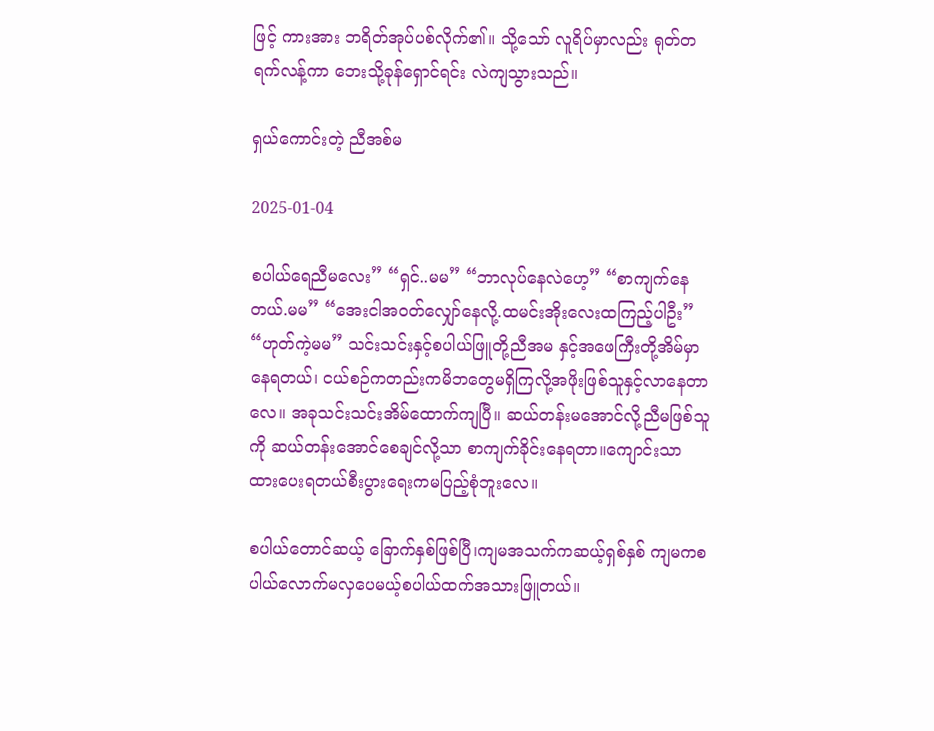ဖြင့် ကားအား ဘရိတ်အုပ်ပစ်လိုက်၏။ သို့သော် လူရိပ်မှာလည်း ရုတ်တရက်လန့်ကာ ဘေးသို့ခုန်ရှောင်ရင်း လဲကျသွားသည်။

ရှယ်ကောင်းတဲ့ ညီအစ်မ

2025-01-04

စပါယ်ရေညီမလေး” “ရှင်..မမ” “ဘာလုပ်နေလဲဟေ့” “စာကျက်နေတယ်.မမ” “အေးငါအဝတ်လျှော်နေလို့.ထမင်းအိုးလေးထကြည့်ပါဦး” “ဟုတ်ကဲ့မမ” သင်းသင်းနှင့်စပါယ်ဖြူတို့ညီအမ နှင့်အဖေကြီးတို့အိမ်မှာနေရတယ်၊ ငယ်စဉ်ကတည်းကမိဘတွေမရှိကြလို့အဖိုးဖြစ်သူနှင့်လာနေတာလေ။ အခုသင်းသင်းအိမ်ထောက်ကျပြီ။ ဆယ်တန်းမအောင်လို့ညီမဖြစ်သူကို ဆယ်တန်းအောင်စေချင်လို့သာ စာကျက်ခိုင်းနေရတာ။ကျောင်းသာ ထားပေးရတယ်စီးပွားရေးကမပြည့်စုံဘူးလေ။

စပါယ်တောင်ဆယ့် ခြောက်နှစ်ဖြစ်ပြီ၊ကျမအသက်ကဆယ့်ရှစ်နှစ် ကျမကစပါယ်လောက်မလှပေမယ့်စပါယ်ထက်အသားဖြူတယ်။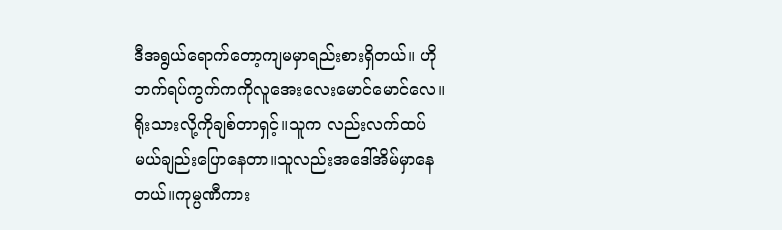ဒီအရွယ်ရောက်တော့ကျမမှာရည်းစားရှိတယ်။ ဟိုဘက်ရပ်ကွက်ကကိုလူအေးလေးမောင်မောင်လေ။ရိုးသားလို့ကိုချစ်တာရှင့်။သူက လည်းလက်ထပ်မယ်ချည်းပြောနေတာ။သူလည်းအဒေါ်အိမ်မှာနေ တယ်။ကုမ္ပဏီကား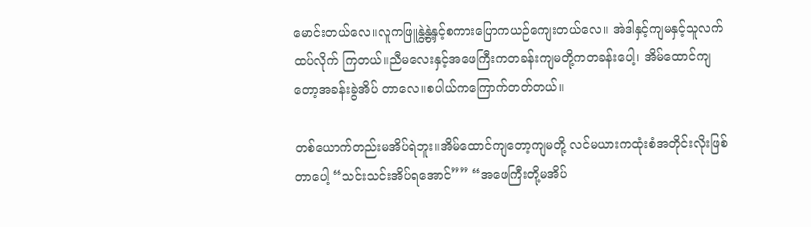မောင်းတယ်လေ။လူကဖြူနွဲ့နွဲ့နှင့်စကားပြောကယဉ်ကျေးတယ်လေ။ အဲဒါနှင့်ကျမနှင့်သူလက်ထပ်လိုက် ကြတယ်။ညီမလေးနှင့်အဖေကြီးကတခန်းကျမတို့ကတခန်းပေါ့၊ အိမ်ထောင်ကျတော့အခန်းခွဲအိပ် တာလေ။စပါယ်ကကြောက်တတ်တယ်။

တစ်ယောက်တည်းမအိပ်ရဲဘူး။အိမ်ထောင်ကျတော့ကျမတို့ လင်မယားကထုံးစံအတိုင်းလိုးဖြစ်တာပေါ့ “သင်းသင်းအိပ်ရအောင်”” “အဖေကြီးတို့မအိပ်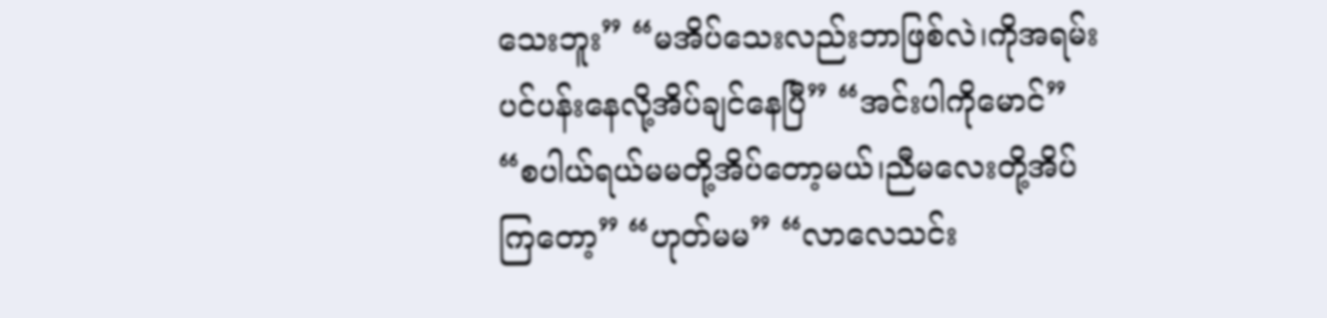သေးဘူး” “မအိပ်သေးလည်းဘာဖြစ်လဲ၊ကိုအရမ်းပင်ပန်းနေလို့အိပ်ချင်နေပြီ” “အင်းပါကိုမောင်” “စပါယ်ရယ်မမတို့အိပ်တော့မယ်၊ညီမလေးတို့အိပ်ကြတော့” “ဟုတ်မမ” “လာလေသင်း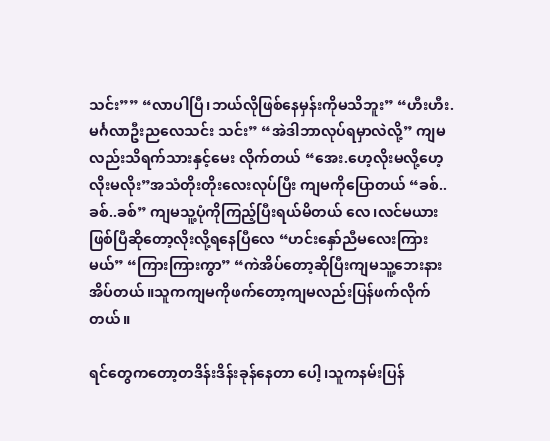သင်း”” “လာပါပြီ၊ဘယ်လိုဖြစ်နေမှန်းကိုမသိဘူး” “ဟီးဟီး.မင်္ဂလာဦးညလေသင်း သင်း” “အဲဒါဘာလုပ်ရမှာလဲလို့” ကျမလည်းသိရက်သားနှင့်မေး လိုက်တယ် “အေး.ဟေ့လိုးမလို့ဟေ့လိုးမလိုး”အသံတိုးတိုးလေးလုပ်ပြီး ကျမကိုပြောတယ် “ခစ်..ခစ်..ခစ်” ကျမသူ့ပုံကိုကြည့်ပြီးရယ်မိတယ် လေ၊လင်မယားဖြစ်ပြီဆိုတော့လိုးလို့ရနေပြီလေ “ဟင်းနှော်ညီမလေးကြားမယ်” “ကြားကြားကွာ” “ကဲအိပ်တော့ဆိုပြီးကျမသူ့ဘေးနားအိပ်တယ်။သူကကျမကိုဖက်တော့ကျမလည်းပြန်ဖက်လိုက်တယ်။

ရင်တွေကတော့တဒိန်းဒိန်းခုန်နေတာ ပေါ့၊သူကနမ်းပြန်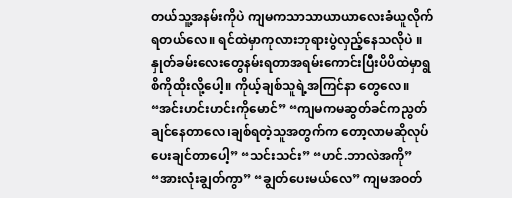တယ်သူ့အနမ်းကိုပဲ ကျမကသာသာယာယာလေးခံယူလိုက်ရတယ်လေ။ ရင်ထဲမှာကုလားဘုရားပွဲလှည့်နေသလိုပဲ ။နှုတ်ခမ်းလေးတွေနမ်းရတာအရမ်းကောင်းပြီးပိပိထဲမှာရွစိကိုထိုးလို့ပေါ့။ ကိုယ့်ချစ်သူရဲ့အကြင်နာ တွေလေ။ “အင်းဟင်းဟင်းကိုမောင်” “ကျမကမဆွတ်ခင်ကညွတ်ချင်နေတာလေ၊ချစ်ရတဲ့သူအတွက်က တော့လာမဆိုလုပ်ပေးချင်တာပေါ့” “သင်းသင်း” “ဟင်.ဘာလဲအကို” “အားလုံးချွတ်ကွာ” “ချွတ်ပေးမယ်လေ” ကျမအဝတ်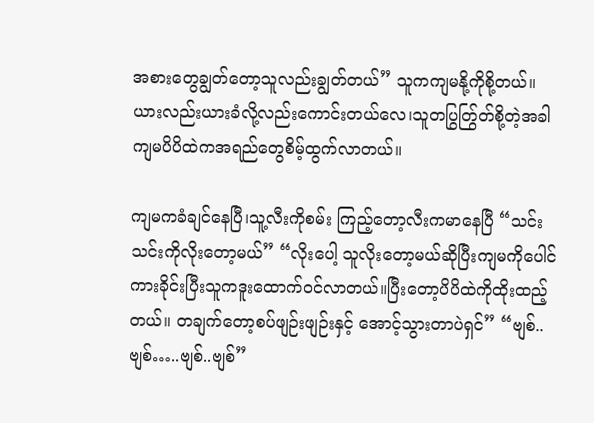အစားတွေချွတ်တော့သူလည်းချွတ်တယ်” သူကကျမနို့ကိုစို့တယ်။ ယားလည်းယားခံလို့လည်းကောင်းတယ်လေ၊သူတပြွတ်ြွတ်စို့တဲ့အခါကျမပိပိထဲကအရည်တွေစိမ့်ထွက်လာတယ်။

ကျမကခံချင်နေပြီ၊သူ့လီးကိုစမ်း ကြည့်တော့လီးကမာနေပြီ “သင်းသင်းကိုလိုးတော့မယ်” “လိုးပေါ့ သူလိုးတော့မယ်ဆိုပြီးကျမကိုပေါင်ကားခိုင်းပြီးသူကဒူးထောက်ဝင်လာတယ်။ပြီးတော့ပိပိထဲကိုထိုးထည့် တယ်။ တချက်တော့စပ်ဖျဉ်းဖျဉ်းနှင့် အောင့်သွားတာပဲရှင်” “ဗျစ်..ဗျစ်…..ဗျစ်..ဗျစ်”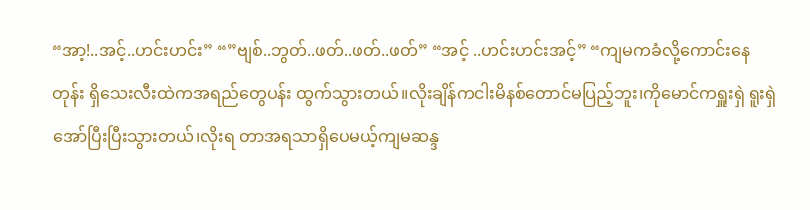“အာ့!..အင့်..ဟင်းဟင်း” “”ဗျစ်..ဘွတ်..ဖတ်..ဖတ်..ဖတ်” “အင့် ..ဟင်းဟင်းအင့်” “ကျမကခံလို့ကောင်းနေတုန်း ရှိသေးလီးထဲကအရည်တွေပန်း ထွက်သွားတယ်။လိုးချိန်ကငါးမိနစ်တောင်မပြည့်ဘူး၊ကိုမောင်ကရှူးရှဲ ရူးရှဲအော်ပြီးပြီးသွားတယ်၊လိုးရ တာအရသာရှိပေမယ့်ကျမဆန္ဒ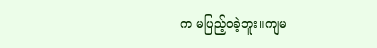က မပြည့်ဝခဲ့ဘူး။ကျမ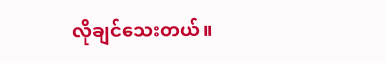လိုချင်သေးတယ်။